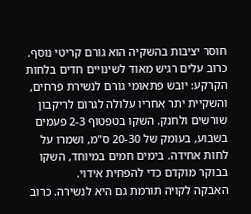חוסר יציבות בהשקיה הוא גורם קריטי נוסף. כרוב עלים רגיש מאוד לשינויים חדים בלחות הקרקע: יובש פתאומי גורם לנשירת פרחים, והשקיית יתר אחריו עלולה לגרום לריקבון שורשים ולחנק. השקו בטפטוף 2-3 פעמים בשבוע, בעומק של 20-30 ס"מ, ושמרו על לחות אחידה. בימים חמים במיוחד, השקו בבוקר מוקדם כדי להפחית אידוי.
האבקה לקויה תורמת גם היא לנשירה. כרוב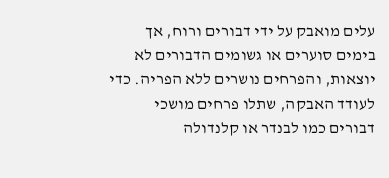עלים מואבק על ידי דבורים ורוח, אך בימים סוערים או גשומים הדבורים לא יוצאות, והפרחים נושרים ללא הפריה. כדי לעודד האבקה, שתלו פרחים מושכי דבורים כמו לבנדר או קלנדולה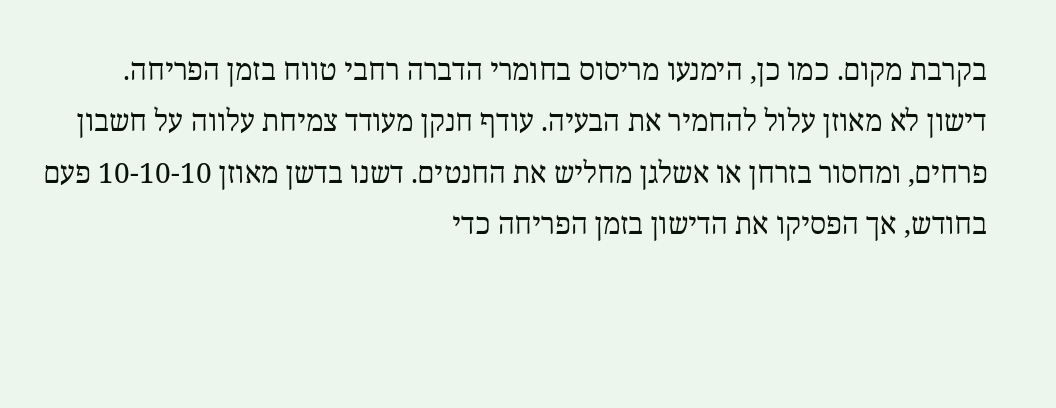בקרבת מקום. כמו כן, הימנעו מריסוס בחומרי הדברה רחבי טווח בזמן הפריחה.
דישון לא מאוזן עלול להחמיר את הבעיה. עודף חנקן מעודד צמיחת עלווה על חשבון פרחים, ומחסור בזרחן או אשלגן מחליש את החנטים. דשנו בדשן מאוזן 10-10-10 פעם בחודש, אך הפסיקו את הדישון בזמן הפריחה כדי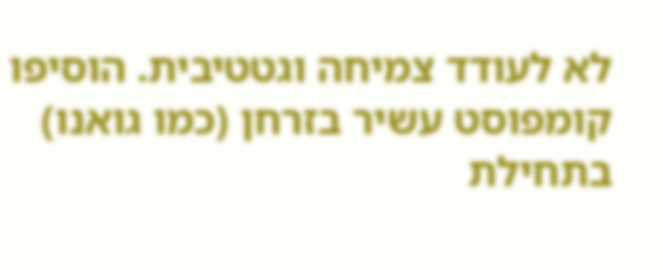לא לעודד צמיחה וגטטיבית. הוסיפו קומפוסט עשיר בזרחן (כמו גואנו) בתחילת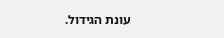עונת הגידול.